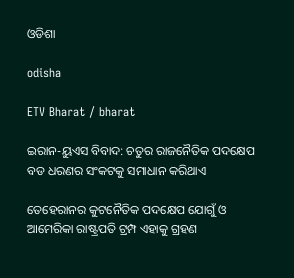ଓଡିଶା

odisha

ETV Bharat / bharat

ଇରାନ-ୟୁଏସ ବିବାଦ: ଚତୁର ରାଜନୈତିକ ପଦକ୍ଷେପ ବଡ ଧରଣର ସଂକଟକୁ ସମାଧାନ କରିଥାଏ

ତେହେରାନର କୁଟନୈତିକ ପଦକ୍ଷେପ ଯୋଗୁଁ ଓ ଆମେରିକା ରାଷ୍ଟ୍ରପତି ଟ୍ରମ୍ପ ଏହାକୁ ଗ୍ରହଣ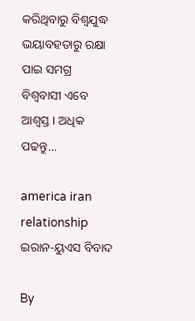କରିଥିବାରୁ ବିଶ୍ୱଯୁଦ୍ଧ ଭୟାବହତାରୁ ରକ୍ଷା ପାଇ ସମଗ୍ର ବିଶ୍ୱବାସୀ ଏବେ ଆଶ୍ୱସ୍ତ । ଅଧିକ ପଢନ୍ତୁ...

america iran relationship
ଇରାନ-ୟୁଏସ ବିବାଦ

By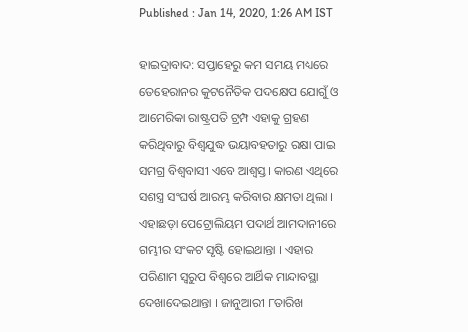Published : Jan 14, 2020, 1:26 AM IST

ହାଇଦ୍ରାବାଦ: ସପ୍ତାହେରୁ କମ ସମୟ ମଧ୍ୟରେ ତେହେରାନର କୁଟନୈତିକ ପଦକ୍ଷେପ ଯୋଗୁଁ ଓ ଆମେରିକା ରାଷ୍ଟ୍ରପତି ଟ୍ରମ୍ପ ଏହାକୁ ଗ୍ରହଣ କରିଥିବାରୁ ବିଶ୍ୱଯୁଦ୍ଧ ଭୟାବହତାରୁ ରକ୍ଷା ପାଇ ସମଗ୍ର ବିଶ୍ୱବାସୀ ଏବେ ଆଶ୍ୱସ୍ତ। କାରଣ ଏଥିରେ ସଶସ୍ତ୍ର ସଂଘର୍ଷ ଆରମ୍ଭ କରିବାର କ୍ଷମତା ଥିଲା । ଏହାଛଡ଼ା ପେଟ୍ରୋଲିୟମ ପଦାର୍ଥ ଆମଦାନୀରେ ଗମ୍ଭୀର ସଂକଟ ସୃଷ୍ଟି ହୋଇଥାନ୍ତା । ଏହାର ପରିଣାମ ସ୍ୱରୁପ ବିଶ୍ୱରେ ଆର୍ଥିକ ମାନ୍ଦାବସ୍ଥା ଦେଖାଦେଇଥାନ୍ତା । ଜାନୁଆରୀ ୮ତାରିଖ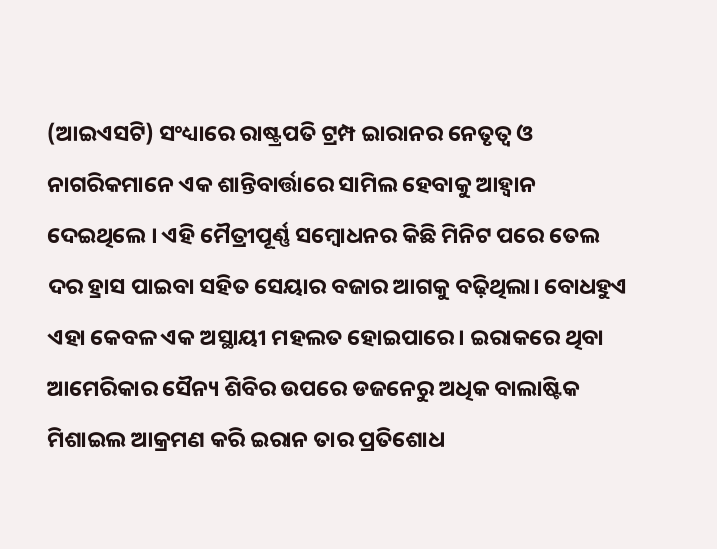(ଆଇଏସଟି) ସଂଧ୍ୟାରେ ରାଷ୍ଟ୍ରପତି ଟ୍ରମ୍ପ ଇାରାନର ନେତୃତ୍ୱ ଓ ନାଗରିକମାନେ ଏକ ଶାନ୍ତିବାର୍ତ୍ତାରେ ସାମିଲ ହେବାକୁ ଆହ୍ୱାନ ଦେଇଥିଲେ । ଏହି ମୈତ୍ରୀପୂର୍ଣ୍ଣ ସମ୍ୱୋଧନର କିଛି ମିନିଟ ପରେ ତେଲ ଦର ହ୍ରାସ ପାଇବା ସହିତ ସେୟାର ବଜାର ଆଗକୁ ବଢ଼ିଥିଲା। ବୋଧହୁଏ ଏହା କେବଳ ଏକ ଅସ୍ଥାୟୀ ମହଲତ ହୋଇପାରେ। ଇରାକରେ ଥିବା ଆମେରିକାର ସୈନ୍ୟ ଶିବିର ଉପରେ ଡଜନେରୁ ଅଧିକ ବାଲାଷ୍ଟିକ ମିଶାଇଲ ଆକ୍ରମଣ କରି ଇରାନ ତାର ପ୍ରତିଶୋଧ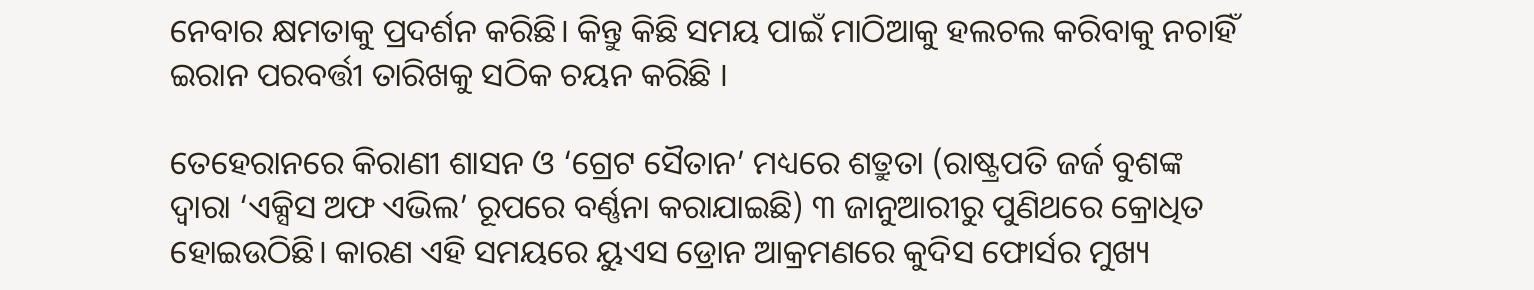ନେବାର କ୍ଷମତାକୁ ପ୍ରଦର୍ଶନ କରିଛି। କିନ୍ତୁ କିଛି ସମୟ ପାଇଁ ମାଠିଆକୁ ହଲଚଲ କରିବାକୁ ନଚାହିଁ ଇରାନ ପରବର୍ତ୍ତୀ ତାରିଖକୁ ସଠିକ ଚୟନ କରିଛି ।

ତେହେରାନରେ କିରାଣୀ ଶାସନ ଓ ‘ଗ୍ରେଟ ସୈତାନ’ ମଧ୍ୟରେ ଶତ୍ରୁତା (ରାଷ୍ଟ୍ରପତି ଜର୍ଜ ବୁଶଙ୍କ ଦ୍ୱାରା ‘ଏକ୍ସିସ ଅଫ ଏଭିଲ’ ରୂପରେ ବର୍ଣ୍ଣନା କରାଯାଇଛି) ୩ ଜାନୁଆରୀରୁ ପୁଣିଥରେ କ୍ରୋଧିତ ହୋଇଉଠିଛି। କାରଣ ଏହି ସମୟରେ ୟୁଏସ ଡ୍ରୋନ ଆକ୍ରମଣରେ କୁଦିସ ଫୋର୍ସର ମୁଖ୍ୟ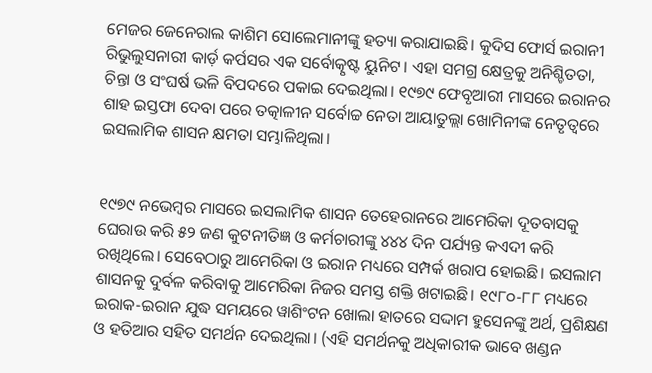ମେଜର ଜେନେରାଲ କାଶିମ ସୋଲେମାନୀଙ୍କୁ ହତ୍ୟା କରାଯାଇଛି। କୁଦିସ ଫୋର୍ସ ଇରାନୀ ରିଭୁଲୁସନାରୀ କାର୍ଡ଼ କର୍ପସର ଏକ ସର୍ବୋତ୍କୃଷ୍ଟ ୟୁନିଟ। ଏହା ସମଗ୍ର କ୍ଷେତ୍ରକୁ ଅନିଶ୍ଚିତତା, ଚିନ୍ତା ଓ ସଂଘର୍ଷ ଭଳି ବିପଦରେ ପକାଇ ଦେଇଥିଲା। ୧୯୭୯ ଫେବୃଆରୀ ମାସରେ ଇରାନର ଶାହ ଇସ୍ତଫା ଦେବା ପରେ ତତ୍କାଳୀନ ସର୍ବୋଚ୍ଚ ନେତା ଆୟାତୁଲ୍ଲା ଖୋମିନୀଙ୍କ ନେତୃତ୍ୱରେ ଇସଲାମିକ ଶାସନ କ୍ଷମତା ସମ୍ଭାଳିଥିଲା।


୧୯୭୯ ନଭେମ୍ୱର ମାସରେ ଇସଲାମିକ ଶାସନ ତେହେରାନରେ ଆମେରିକା ଦୂତବାସକୁ ଘେରାଉ କରି ୫୨ ଜଣ କୁଟନୀତିଜ୍ଞ ଓ କର୍ମଚାରୀଙ୍କୁ ୪୪୪ ଦିନ ପର୍ଯ୍ୟନ୍ତ କଏଦୀ କରି ରଖିଥିଲେ। ସେବେଠାରୁ ଆମେରିକା ଓ ଇରାନ ମଧ୍ୟରେ ସମ୍ପର୍କ ଖରାପ ହୋଇଛି। ଇସଲାମ ଶାସନକୁ ଦୁର୍ବଳ କରିବାକୁ ଆମେରିକା ନିଜର ସମସ୍ତ ଶକ୍ତି ଖଟାଇଛି। ୧୯୮୦-୮୮ ମଧ୍ୟରେ ଇରାକ-ଇରାନ ଯୁଦ୍ଧ ସମୟରେ ୱାଶିଂଟନ ଖୋଲା ହାତରେ ସଦ୍ଦାମ ହୁସେନଙ୍କୁ ଅର୍ଥ, ପ୍ରଶିକ୍ଷଣ ଓ ହତିଆର ସହିତ ସମର୍ଥନ ଦେଇଥିଲା। (ଏହି ସମର୍ଥନକୁ ଅଧିକାରୀକ ଭାବେ ଖଣ୍ଡନ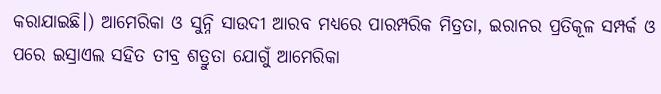କରାଯାଇଛି।) ଆମେରିକା ଓ ସୁନ୍ନି ସାଉଦୀ ଆରବ ମଧ୍ୟରେ ପାରମ୍ପରିକ ମିତ୍ରତା, ଇରାନର ପ୍ରତିକୂଳ ସମ୍ପର୍କ ଓ ପରେ ଇସ୍ରାଏଲ ସହିତ ତୀବ୍ର ଶତ୍ରୁତା ଯୋଗୁଁ ଆମେରିକା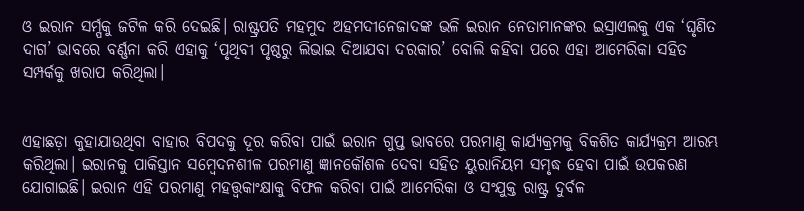ଓ ଇରାନ ସର୍ମ୍ପକୁ ଜଟିଳ କରି ଦେଇଛି। ରାଷ୍ଟ୍ରପତି ମହମୁଦ ଅହମଦୀନେଜାଦଙ୍କ ଭଳି ଇରାନ ନେତାମାନଙ୍କର ଇସ୍ରାଏଲକୁ ଏକ ‘ଘୃଣିତ ଦାଗ’ ଭାବରେ ବର୍ଣ୍ଣନା କରି ଏହାକୁ ‘ପୃଥିବୀ ପୃଷ୍ଠରୁ ଲିଭାଇ ଦିଆଯବା ଦରକାର’ ବୋଲି କହିବା ପରେ ଏହା ଆମେରିକା ସହିତ ସମ୍ପର୍କକୁ ଖରାପ କରିଥିଲା।


ଏହାଛଡ଼ା କୁହାଯାଉଥିବା ବାହାର ବିପଦକୁ ଦୂର କରିବା ପାଇଁ ଇରାନ ଗୁପ୍ତ ଭାବରେ ପରମାଣୁ କାର୍ଯ୍ୟକ୍ରମକୁ ବିକଶିତ କାର୍ଯ୍ୟକ୍ରମ ଆରମ୍ଭ କରିଥିଲା। ଇରାନକୁ ପାକିସ୍ତାନ ସମ୍ୱେଦନଶୀଳ ପରମାଣୁ ଜ୍ଞାନକୌଶଳ ଦେବା ସହିତ ୟୁରାନିୟମ ସମୃଦ୍ଧ ହେବା ପାଇଁ ଉପକରଣ ଯୋଗାଇଛି। ଇରାନ ଏହି ପରମାଣୁ ମହତ୍ତ୍ୱକାଂକ୍ଷାକୁ ବିଫଳ କରିବା ପାଇଁ ଆମେରିକା ଓ ସଂଯୁକ୍ତ ରାଷ୍ଟ୍ର ଦୁର୍ବଳ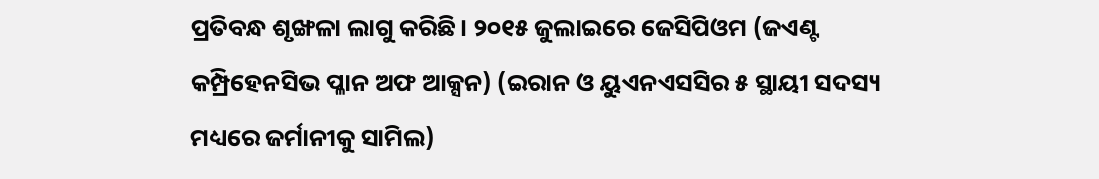ପ୍ରତିବନ୍ଧ ଶୃଙ୍ଖଳା ଲାଗୁ କରିଛି। ୨୦୧୫ ଜୁଲାଇରେ ଜେସିପିଓମ (ଜଏଣ୍ଟ କମ୍ପ୍ରିହେନସିଭ ପ୍ଳାନ ଅଫ ଆକ୍ସନ) (ଇରାନ ଓ ୟୁଏନଏସସିର ୫ ସ୍ଥାୟୀ ସଦସ୍ୟ ମଧ୍ୟରେ ଜର୍ମାନୀକୁ ସାମିଲ)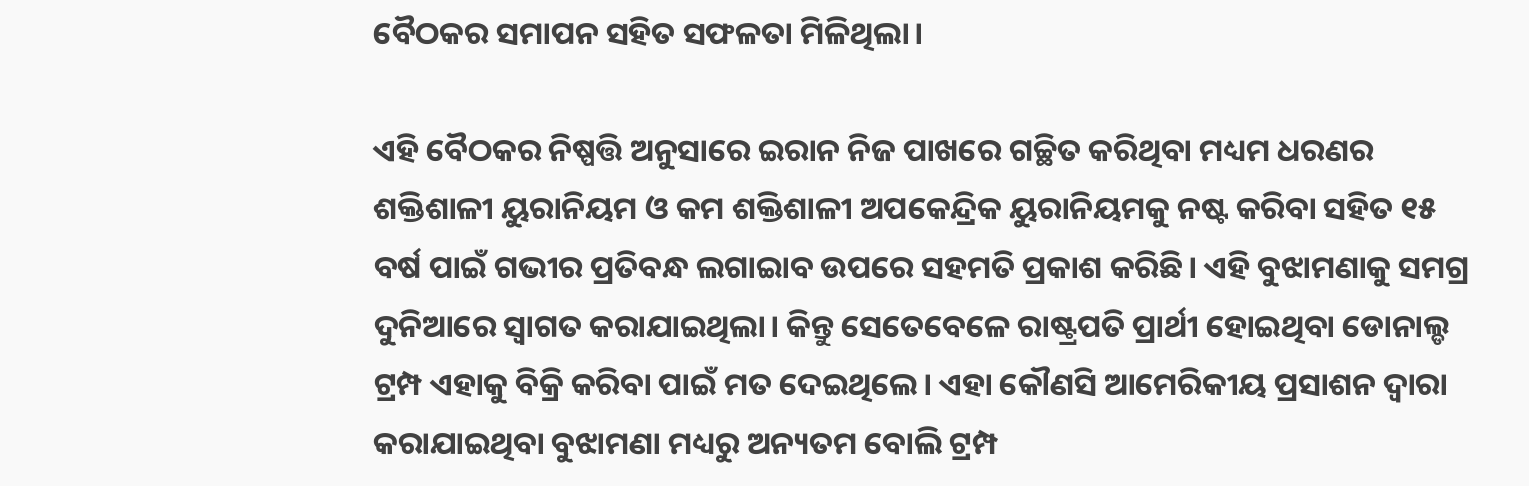ବୈଠକର ସମାପନ ସହିତ ସଫଳତା ମିଳିଥିଲା।

ଏହି ବୈଠକର ନିଷ୍ପତ୍ତି ଅନୁସାରେ ଇରାନ ନିଜ ପାଖରେ ଗଚ୍ଛିତ କରିଥିବା ମଧ୍ୟମ ଧରଣର ଶକ୍ତିଶାଳୀ ୟୁରାନିୟମ ଓ କମ ଶକ୍ତିଶାଳୀ ଅପକେନ୍ଦ୍ରିକ ୟୁରାନିୟମକୁ ନଷ୍ଟ କରିବା ସହିତ ୧୫ ବର୍ଷ ପାଇଁ ଗଭୀର ପ୍ରତିବନ୍ଧ ଲଗାଇାବ ଉପରେ ସହମତି ପ୍ରକାଶ କରିଛି। ଏହି ବୁଝାମଣାକୁ ସମଗ୍ର ଦୁନିଆରେ ସ୍ୱାଗତ କରାଯାଇଥିଲା। କିନ୍ତୁ ସେତେବେଳେ ରାଷ୍ଟ୍ରପତି ପ୍ରାର୍ଥୀ ହୋଇଥିବା ଡୋନାଲ୍ଡ ଟ୍ରମ୍ପ ଏହାକୁ ବିକ୍ରି କରିବା ପାଇଁ ମତ ଦେଇଥିଲେ। ଏହା କୌଣସି ଆମେରିକୀୟ ପ୍ରସାଶନ ଦ୍ୱାରା କରାଯାଇଥିବା ବୁଝାମଣା ମଧ୍ୟରୁ ଅନ୍ୟତମ ବୋଲି ଟ୍ରମ୍ପ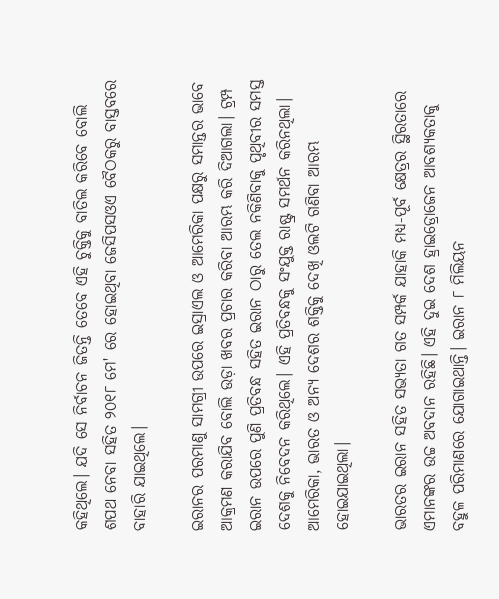କହିଥିଲେ। ଯଦି ସେ ନିର୍ବାଚନ ଜିତନ୍ତି ତେବେ ଏହି ଚୁକ୍ତିକୁ ବାତିଲ କରିବେ ବୋଲି ଶପଥ ନେବା ସହିତ ୨୦୧୮ ମେ' ରେ ହୋଇଥିବା ଜେସିପସଓଏ ବୈଠକରୁ ବାସ୍ତବରେ ବାହାରି ଯାଇଥିଲେ।

ଇରାନର ପରମାଣୁ ସାମଗ୍ରୀ ଉପରେ ଇସ୍ରାଏଲ ଓ ଆମେରିକା ପକ୍ଷରୁ ସମାନ୍ତର ଭାବେ ଆକ୍ରମଣ କରାଯିବ ବୋଲି ଉଡ଼ା ଖବର ପ୍ରଚାର କରିବା ଆରମ୍ଭ କରି ଦିଆଗଲା। ଟ୍ରମ୍ପ ଇରାନ ଉପରେ ପୁଣି ପ୍ରତିବନ୍ଧ ସହିତ ଇରାନ ଠାରୁ ତେଲ ନକିଣିବାକୁ ପୃଥିବୀର ସମସ୍ତ ଦେଶକୁ ନିବେଦନ କରିଥିଲେ। ଏହି ପ୍ରତିବନ୍ଧକୁ ସଂଯୁକ୍ତ ରାଷ୍ଟ୍ର ସମର୍ଥନ କରିନଥିଲା। ଆମେରିକା, ଭାରତ ଓ ଅନ୍ୟ ଦେଶର ଶକ୍ତିକୁ ଦେଖି ଓଲଟି ଗଣିବା ଆରମ୍ଭ ହୋଇଯାଇଥିଲା।

ଭାରତର ଇରାନ ସହିତ ସଭ୍ୟତା ଗତ ସମ୍ପର୍କ ଯାହାକି ମଧ୍ୟ-ପୂର୍ବ କ୍ଷେତ୍ରର ସ୍ଥିରତାରେ ଏମାନଙ୍କର ଉଚ୍ଚ ଅବଦାନ ରହିଛି। ଏହି ଦୁଇ ଦେଶ ହ୍ରାଇଡ୍ରୋଜେନ ଆବଶ୍ୟକତାକୁ ବହୁଳ ପରିମାଣରେ ଯୋଗାଇଥାନ୍ତି। ଇରାନ ୮ ମିଲିୟନ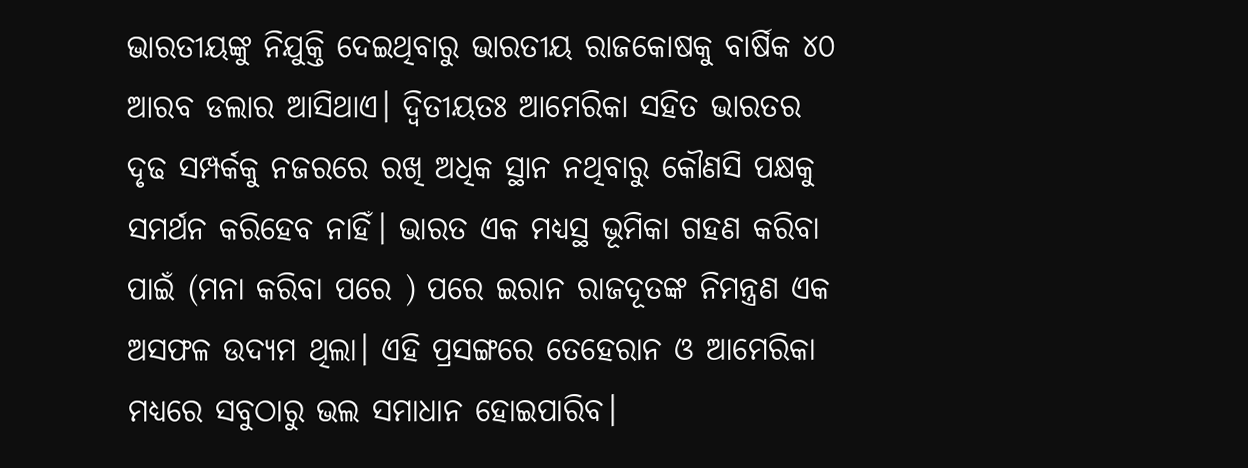ଭାରତୀୟଙ୍କୁ ନିଯୁକ୍ତି ଦେଇଥିବାରୁ ଭାରତୀୟ ରାଜକୋଷକୁ ବାର୍ଷିକ ୪୦ ଆରବ ଡଲାର ଆସିଥାଏ। ଦ୍ୱିତୀୟତଃ ଆମେରିକା ସହିତ ଭାରତର ଦୃଢ ସମ୍ପର୍କକୁ ନଜରରେ ରଖି ଅଧିକ ସ୍ଥାନ ନଥିବାରୁ କୌଣସି ପକ୍ଷକୁ ସମର୍ଥନ କରିହେବ ନାହିଁ। ଭାରତ ଏକ ମଧ୍ୟସ୍ଥ ଭୂମିକା ଗହଣ କରିବା ପାଇଁ (ମନା କରିବା ପରେ ) ପରେ ଇରାନ ରାଜଦୂତଙ୍କ ନିମନ୍ତ୍ରଣ ଏକ ଅସଫଳ ଉଦ୍ୟମ ଥିଲା। ଏହି ପ୍ରସଙ୍ଗରେ ତେହେରାନ ଓ ଆମେରିକା ମଧ୍ୟରେ ସବୁଠାରୁ ଭଲ ସମାଧାନ ହୋଇପାରିବ।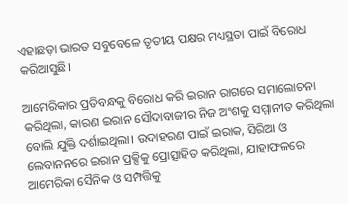ଏହାଛଡ଼ା ଭାରତ ସବୁବେଳେ ତୃତୀୟ ପକ୍ଷର ମଧ୍ୟସ୍ଥତା ପାଇଁ ବିରୋଧ କରିଆସୁଛି।

ଆମେରିକାର ପ୍ରତିବନ୍ଧକୁ ବିରୋଧ କରି ଇରାନ ରାଗରେ ସମାଲୋଚନା କରିଥିଲା, କାରଣ ଇରାନ ସୌଦାବାଜୀର ନିଜ ଅଂଶକୁ ସମ୍ମାନୀତ କରିଥିଲା ବୋଲି ଯୁକ୍ତି ଦର୍ଶାଇଥିଲା। ଉଦାହରଣ ପାଇଁ ଇରାକ, ସିରିଆ ଓ ଲେବାନନରେ ଇରାନ ପ୍ରକ୍ସିକୁ ପ୍ରୋତ୍ସାହିତ କରିଥିଲା, ଯାହାଫଳରେ ଆମେରିକା ସୈନିକ ଓ ସମ୍ପତ୍ତିକୁ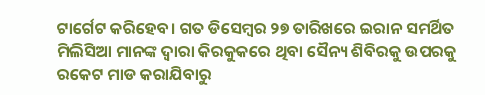ଟାର୍ଗେଟ କରିହେବ। ଗତ ଡିସେମ୍ବର ୨୭ ତାରିଖରେ ଇରାନ ସମର୍ଥିତ ମିଲିସିଆ ମାନଙ୍କ ଦ୍ୱାରା କିରକୁକରେ ଥିବା ସୈନ୍ୟ ଶିବିରକୁ ଉପରକୁ ରକେଟ ମାଡ କରାଯିବାରୁ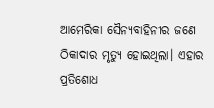ଆମେରିକା ସୈନ୍ୟବାହିନୀର ଜଣେ ଠିକାଦାର ମୃତ୍ୟୁ ହୋଇଥିଲା। ଏହାର ପ୍ରତିଶୋଧ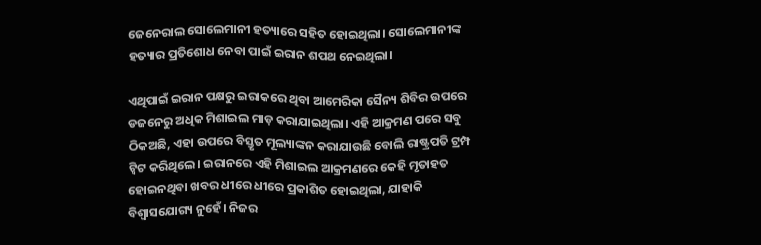ଜେନେରାଲ ସୋଲେମାନୀ ହତ୍ୟାରେ ସହିତ ହୋଇଥିଲା। ସୋଲେମାନୀଙ୍କ ହତ୍ୟାର ପ୍ରତିଶୋଧ ନେବା ପାଇଁ ଇରାନ ଶପଥ ନେଇଥିଲା।

ଏଥିପାଇଁ ଇରାନ ପକ୍ଷରୁ ଇରାକରେ ଥିବା ଆମେରିକା ସୈନ୍ୟ ଶିବିର ଉପରେ ଡଜନେରୁ ଅଧିକ ମିଶାଇଲ ମାଡ଼ କରାଯାଇଥିଲା। ଏହି ଆକ୍ରମଣ ପରେ ସବୁ ଠିକଅଛି, ଏହା ଉପରେ ବିସ୍ତୃତ ମୂଲ୍ୟାଙ୍କନ କରାଯାଉଛି ବୋଲି ରାଷ୍ଟ୍ରପତି ଟ୍ରମ୍ପ ଟ୍ୱିଟ କରିଥିଲେ। ଇରାନରେ ଏହି ମିଶାଇଲ ଆକ୍ରମଣରେ କେହି ମୃତାହତ ହୋଇନଥିବା ଖବର ଧୀରେ ଧୀରେ ପ୍ରକାଶିତ ହୋଇଥିଲା, ଯାହାକି ବିଶ୍ୱାସଯୋଗ୍ୟ ନୁହେଁ। ନିଜର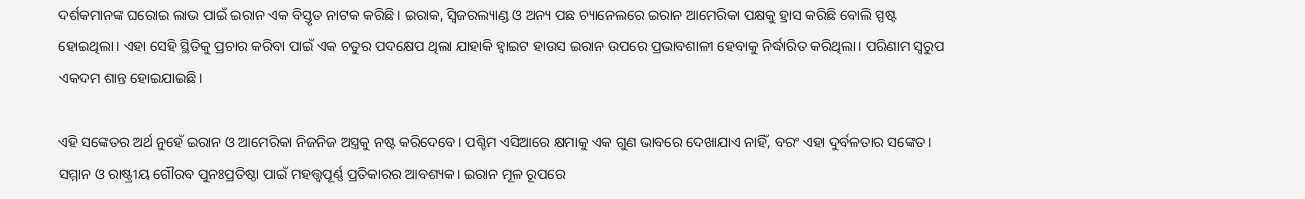ଦର୍ଶକମାନଙ୍କ ଘରୋଇ ଲାଭ ପାଇଁ ଇରାନ ଏକ ବିସ୍ତୃତ ନାଟକ କରିଛି। ଇରାକ, ସ୍ୱିଜରଲ୍ୟାଣ୍ଡ ଓ ଅନ୍ୟ ପଛ ଚ୍ୟାନେଲରେ ଇରାନ ଆମେରିକା ପକ୍ଷକୁ ହ୍ରାସ କରିଛି ବୋଲି ସ୍ପଷ୍ଟ ହୋଇଥିଲା। ଏହା ସେହି ସ୍ଥିତିକୁ ପ୍ରଚାର କରିବା ପାଇଁ ଏକ ଚତୁର ପଦକ୍ଷେପ ଥିଲା ଯାହାକି ହ୍ୱାଇଟ ହାଉସ ଇରାନ ଉପରେ ପ୍ରଭାବଶାଳୀ ହେବାକୁ ନିର୍ଦ୍ଧାରିତ କରିଥିଲା। ପରିଣାମ ସ୍ୱରୁପ ଏକଦମ ଶାନ୍ତ ହୋଇଯାଇଛି।

ଏହି ସଙ୍କେତର ଅର୍ଥ ନୁହେଁ ଇରାନ ଓ ଆମେରିକା ନିଜନିଜ ଅସ୍ତ୍ରକୁ ନଷ୍ଟ କରିଦେବେ। ପଶ୍ଚିମ ଏସିଆରେ କ୍ଷମାକୁ ଏକ ଗୁଣ ଭାବରେ ଦେଖାଯାଏ ନାହିଁ, ବରଂ ଏହା ଦୁର୍ବଳତାର ସଙ୍କେତ। ସମ୍ମାନ ଓ ରାଷ୍ଟ୍ରୀୟ ଗୌରବ ପୁନଃପ୍ରତିଷ୍ଠା ପାଇଁ ମହତ୍ତ୍ୱପୂର୍ଣ୍ଣ ପ୍ରତିକାରର ଆବଶ୍ୟକ। ଇରାନ ମୂଳ ରୂପରେ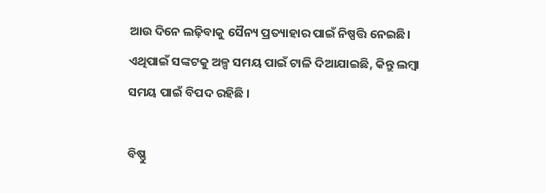ଆଉ ଦିନେ ଲଢ଼ିବାକୁ ସୈନ୍ୟ ପ୍ରତ୍ୟାହାର ପାଇଁ ନିଷ୍ପତ୍ତି ନେଇଛି। ଏଥିପାଇଁ ସଙ୍କଟକୁ ଅଳ୍ପ ସମୟ ପାଇଁ ଟାଳି ଦିଆଯାଇଛି, କିନ୍ତୁ ଲମ୍ୱା ସମୟ ପାଇଁ ବିପଦ ରହିଛି ।

ବିଷ୍ଣୁ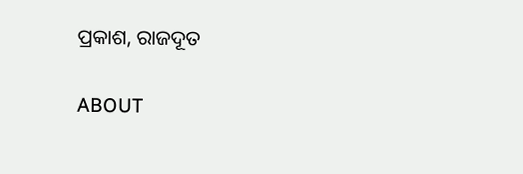ପ୍ରକାଶ, ରାଜଦୂତ

ABOUT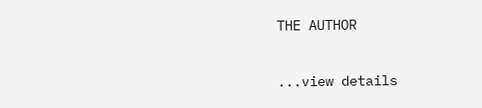THE AUTHOR

...view details